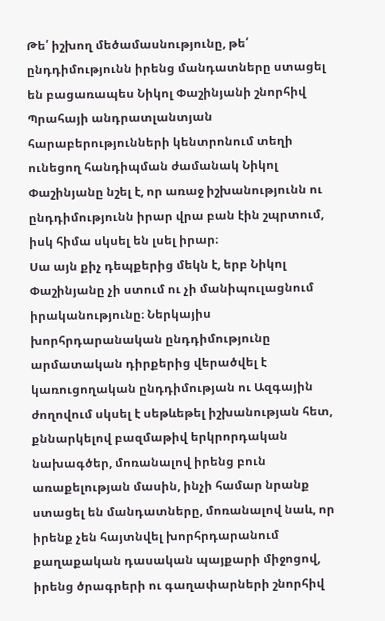Թե՛ իշխող մեծամասնությունը, թե՛ ընդդիմությունն իրենց մանդատները ստացել են բացառապես Նիկոլ Փաշինյանի շնորհիվ
Պրահայի անդրատլանտյան հարաբերությունների կենտրոնում տեղի ունեցող հանդիպման ժամանակ Նիկոլ Փաշինյանը նշել է, որ առաջ իշխանությունն ու ընդդիմությունն իրար վրա բան էին շպրտում, իսկ հիմա սկսել են լսել իրար։
Սա այն քիչ դեպքերից մեկն է, երբ Նիկոլ Փաշինյանը չի ստում ու չի մանիպուլացնում իրականությունը։ Ներկայիս խորհրդարանական ընդդիմությունը արմատական դիրքերից վերածվել է կառուցողական ընդդիմության ու Ազգային ժողովում սկսել է սեթևեթել իշխանության հետ, քննարկելով բազմաթիվ երկրորդական նախագծեր, մոռանալով իրենց բուն առաքելության մասին, ինչի համար նրանք ստացել են մանդատները, մոռանալով նաև, որ իրենք չեն հայտնվել խորհրդարանում քաղաքական դասական պայքարի միջոցով, իրենց ծրագրերի ու գաղափարների շնորհիվ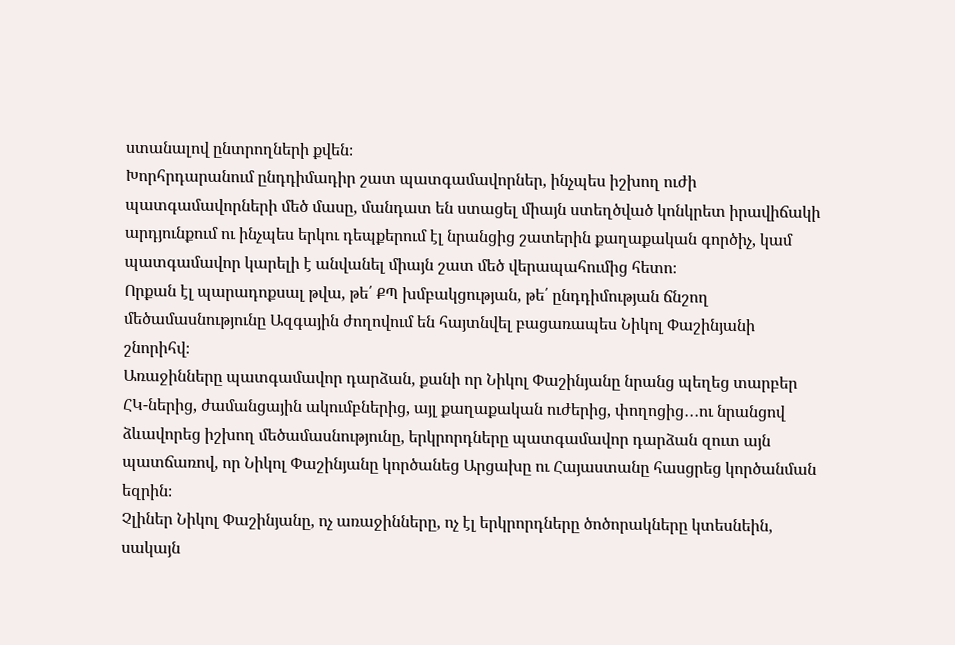ստանալով ընտրողների քվեն։
Խորհրդարանում ընդդիմադիր շատ պատգամավորներ, ինչպես իշխող ուժի պատգամավորների մեծ մասը, մանդատ են ստացել միայն ստեղծված կոնկրետ իրավիճակի արդյունքում ու ինչպես երկու դեպքերում էլ նրանցից շատերին քաղաքական գործիչ, կամ պատգամավոր կարելի է անվանել միայն շատ մեծ վերապահումից հետո։
Որքան էլ պարադոքսալ թվա, թե՛ ՔՊ խմբակցության, թե՛ ընդդիմության ճնշող մեծամասնությունը Ազգային ժողովում են հայտնվել բացառապես Նիկոլ Փաշինյանի շնորիհվ։
Առաջինները պատգամավոր դարձան, քանի որ Նիկոլ Փաշինյանը նրանց պեղեց տարբեր ՀԿ-ներից, ժամանցային ակումբներից, այլ քաղաքական ուժերից, փողոցից․․․ու նրանցով ձևավորեց իշխող մեծամասնությունը, երկրորդները պատգամավոր դարձան զուտ այն պատճառով, որ Նիկոլ Փաշինյանը կործանեց Արցախը ու Հայաստանը հասցրեց կործանման եզրին։
Չլիներ Նիկոլ Փաշինյանը, ոչ առաջինները, ոչ էլ երկրորդները ծոծորակները կտեսնեին, սակայն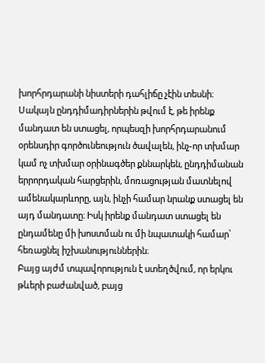խորհրդարանի նիստերի դահլիճը չէին տեսնի։
Սակայն ընդդիմադիրներին թվում է, թե իրենք մանդատ են ստացել, որպեսզի խորհրդարանում օրենսդիր գործունեություն ծավալեն, ինչ-որ տխմար կամ ոչ տխմար օրինագծեր քննարկեն, ընդդիմանան երրորդական հարցերին, մոռացության մատնելով ամենակարևորը, այն, ինչի համար նրանք ստացել են այդ մանդատը։ Իսկ իրենք մանդատ ստացել են ընդամենը մի խոստման ու մի նպատակի համար՝ հեռացնել իշխանություններին։
Բայց այժմ տպավորություն է ստեղծվում, որ երկու թևերի բաժանված, բայց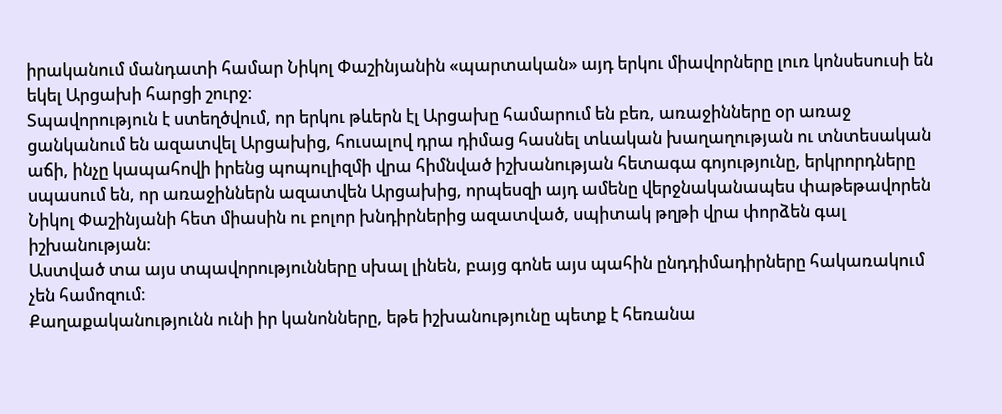իրականում մանդատի համար Նիկոլ Փաշինյանին «պարտական» այդ երկու միավորները լուռ կոնսեսուսի են եկել Արցախի հարցի շուրջ։
Տպավորություն է ստեղծվում, որ երկու թևերն էլ Արցախը համարում են բեռ, առաջինները օր առաջ ցանկանում են ազատվել Արցախից, հուսալով դրա դիմաց հասնել տևական խաղաղության ու տնտեսական աճի, ինչը կապահովի իրենց պոպուլիզմի վրա հիմնված իշխանության հետագա գոյությունը, երկրորդները սպասում են, որ առաջիններն ազատվեն Արցախից, որպեսզի այդ ամենը վերջնականապես փաթեթավորեն Նիկոլ Փաշինյանի հետ միասին ու բոլոր խնդիրներից ազատված, սպիտակ թղթի վրա փորձեն գալ իշխանության։
Աստված տա այս տպավորությունները սխալ լինեն, բայց գոնե այս պահին ընդդիմադիրները հակառակում չեն համոզում։
Քաղաքականությունն ունի իր կանոնները, եթե իշխանությունը պետք է հեռանա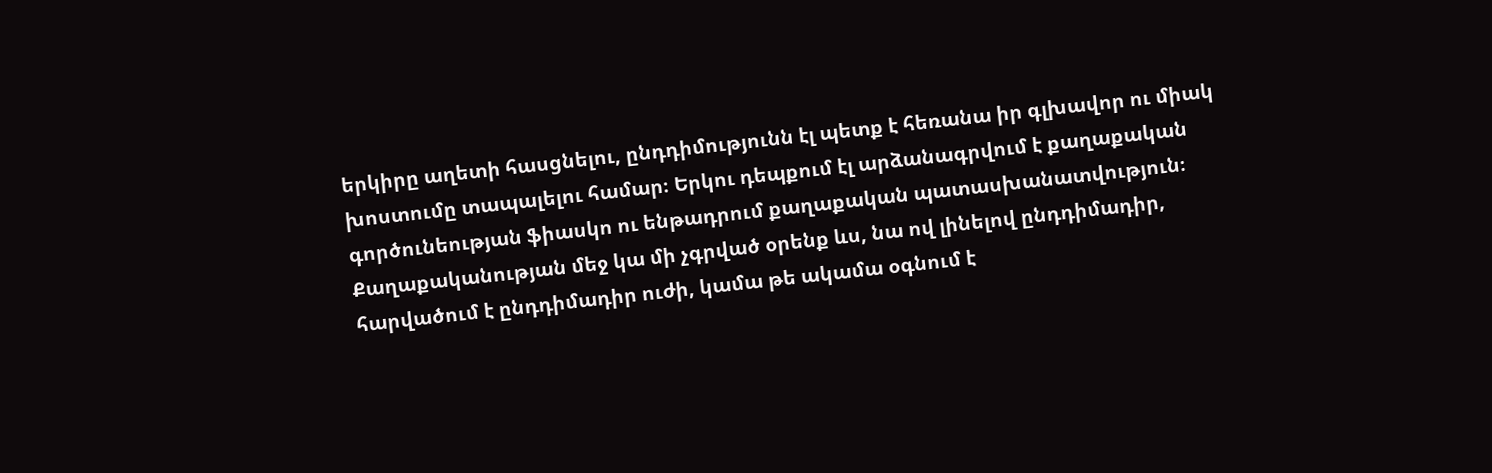երկիրը աղետի հասցնելու, ընդդիմությունն էլ պետք է հեռանա իր գլխավոր ու միակ խոստումը տապալելու համար։ Երկու դեպքում էլ արձանագրվում է քաղաքական գործունեության ֆիասկո ու ենթադրում քաղաքական պատասխանատվություն։
Քաղաքականության մեջ կա մի չգրված օրենք ևս, նա ով լինելով ընդդիմադիր, հարվածում է ընդդիմադիր ուժի, կամա թե ակամա օգնում է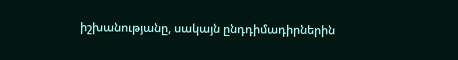իշխանությանը, սակայն ընդդիմադիրներին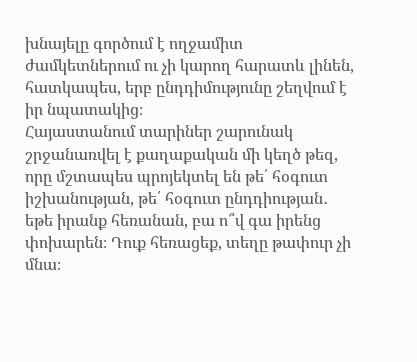խնայելը գործում է ողջամիտ ժամկետներում ու չի կարող հարատև լինեն, հատկապես, երբ ընդդիմությունը շեղվում է իր նպատակից։
Հայաստանում տարիներ շարունակ շրջանառվել է քաղաքական մի կեղծ թեզ, որը մշտապես պրոյեկտել են թե՛ հօգուտ իշխանության, թե՛ հօգուտ ընդդիության․ եթե իրանք հեռանան, բա ո՞վ գա իրենց փոխարեն։ Դուք հեռացեք, տեղը թափուր չի մնա։